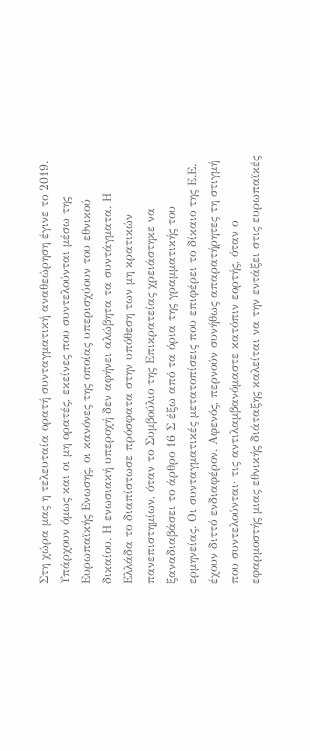Στη χώρα μας η τελευταία ορατή συνταγματική αναθεώρηση έγινε το 2019. Υπάρχουν όμως και οι μη ορατές, εκείνες που συντελούνται μέσω της Ευρωπαϊκής Ενωσης, οι κανόνες της οποίας υπερισχύουν του εθνικού δικαίου. Η ενωσιακή υπεροχή δεν αφήνει αλώβητα τα συντάγματα. Η Ελλάδα το διαπίστωσε πρόσφατα στην υπόθεση των μη κρατικών πανεπιστημίων, όταν το Συμβούλιο της Επικρατείας χρειάστηκε να ξαναδιαβάσει το άρθρο 16 Σ έξω από τα όρια της γραμματικής του ερμηνείας. Οι συνταγματικές μετατοπίσεις που επιφέρει το δίκαιο της Ε.Ε. έχουν διττό ενδιαφέρον. Αφενός, περνούν συνήθως απαρατήρητες τη στιγμή που συντελούνται· τις αντιλαμβανόμαστε κατόπιν εορτής, όταν ο εφαρμοστής μιας εθνικής διάταξης καλείται να την εντάξει στις ευρωπαϊκές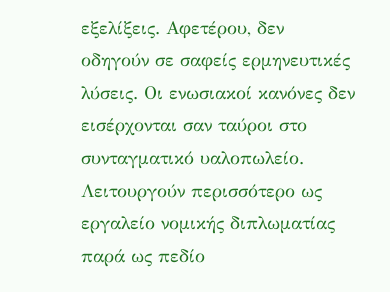εξελίξεις. Αφετέρου, δεν οδηγούν σε σαφείς ερμηνευτικές λύσεις. Οι ενωσιακοί κανόνες δεν εισέρχονται σαν ταύροι στο συνταγματικό υαλοπωλείο. Λειτουργούν περισσότερο ως εργαλείο νομικής διπλωματίας παρά ως πεδίο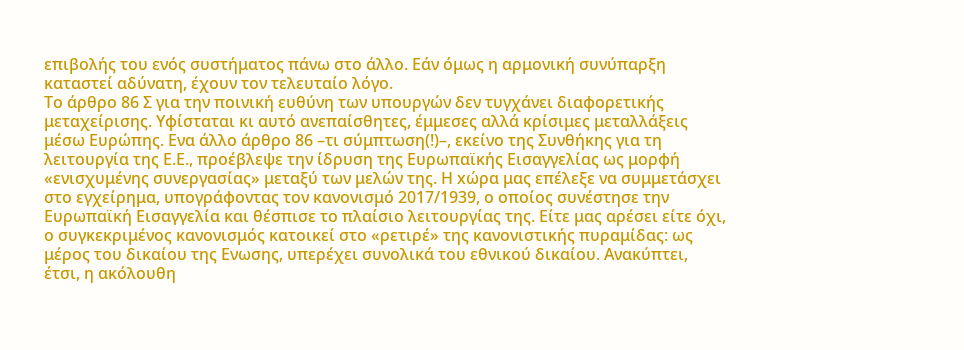επιβολής του ενός συστήματος πάνω στο άλλο. Εάν όμως η αρμονική συνύπαρξη καταστεί αδύνατη, έχουν τον τελευταίο λόγο.
Το άρθρο 86 Σ για την ποινική ευθύνη των υπουργών δεν τυγχάνει διαφορετικής μεταχείρισης. Υφίσταται κι αυτό ανεπαίσθητες, έμμεσες αλλά κρίσιμες μεταλλάξεις μέσω Ευρώπης. Ενα άλλο άρθρο 86 –τι σύμπτωση(!)–, εκείνο της Συνθήκης για τη λειτουργία της Ε.Ε., προέβλεψε την ίδρυση της Ευρωπαϊκής Εισαγγελίας ως μορφή «ενισχυμένης συνεργασίας» μεταξύ των μελών της. Η xώρα μας επέλεξε να συμμετάσχει στο εγχείρημα, υπογράφοντας τον κανονισμό 2017/1939, ο οποίος συνέστησε την Ευρωπαϊκή Εισαγγελία και θέσπισε το πλαίσιο λειτουργίας της. Είτε μας αρέσει είτε όχι, ο συγκεκριμένος κανονισμός κατοικεί στο «ρετιρέ» της κανονιστικής πυραμίδας: ως μέρος του δικαίου της Eνωσης, υπερέχει συνολικά του εθνικού δικαίου. Ανακύπτει, έτσι, η ακόλουθη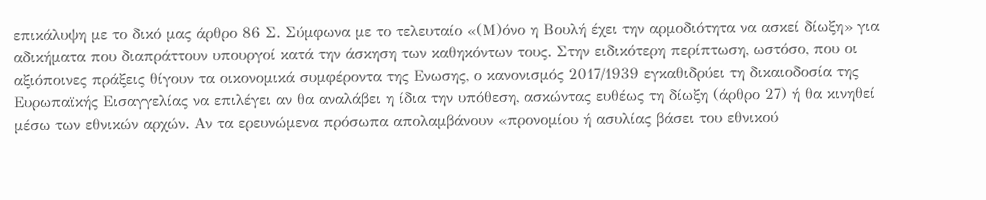επικάλυψη με το δικό μας άρθρο 86 Σ. Σύμφωνα με το τελευταίο «(Μ)όνο η Βουλή έχει την αρμοδιότητα να ασκεί δίωξη» για αδικήματα που διαπράττουν υπουργοί κατά την άσκηση των καθηκόντων τους. Στην ειδικότερη περίπτωση, ωστόσο, που οι αξιόποινες πράξεις θίγουν τα οικονομικά συμφέροντα της Eνωσης, ο κανονισμός 2017/1939 εγκαθιδρύει τη δικαιοδοσία της Ευρωπαϊκής Εισαγγελίας να επιλέγει αν θα αναλάβει η ίδια την υπόθεση, ασκώντας ευθέως τη δίωξη (άρθρο 27) ή θα κινηθεί μέσω των εθνικών αρχών. Αν τα ερευνώμενα πρόσωπα απολαμβάνουν «προνομίου ή ασυλίας βάσει του εθνικού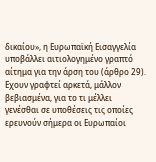δικαίου», η Ευρωπαϊκή Εισαγγελία υποβάλλει αιτιολογημένο γραπτό αίτημα για την άρση του (άρθρο 29).
Eχουν γραφτεί αρκετά, μάλλον βεβιασμένα, για το τι μέλλει γενέσθαι σε υποθέσεις τις οποίες ερευνούν σήμερα οι Ευρωπαίοι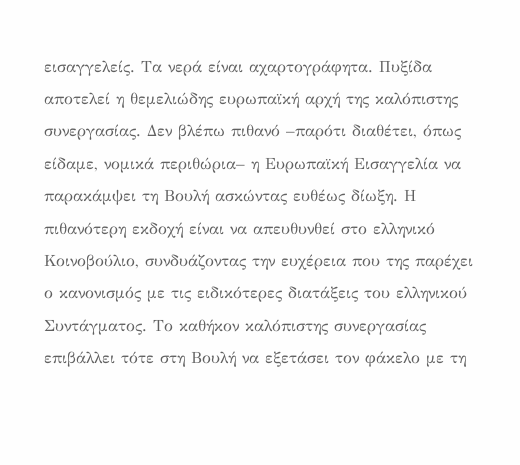εισαγγελείς. Τα νερά είναι αχαρτογράφητα. Πυξίδα αποτελεί η θεμελιώδης ευρωπαϊκή αρχή της καλόπιστης συνεργασίας. Δεν βλέπω πιθανό –παρότι διαθέτει, όπως είδαμε, νομικά περιθώρια– η Ευρωπαϊκή Εισαγγελία να παρακάμψει τη Βουλή ασκώντας ευθέως δίωξη. Η πιθανότερη εκδοχή είναι να απευθυνθεί στο ελληνικό Κοινοβούλιο, συνδυάζοντας την ευχέρεια που της παρέχει ο κανονισμός με τις ειδικότερες διατάξεις του ελληνικού Συντάγματος. Το καθήκον καλόπιστης συνεργασίας επιβάλλει τότε στη Βουλή να εξετάσει τον φάκελο με τη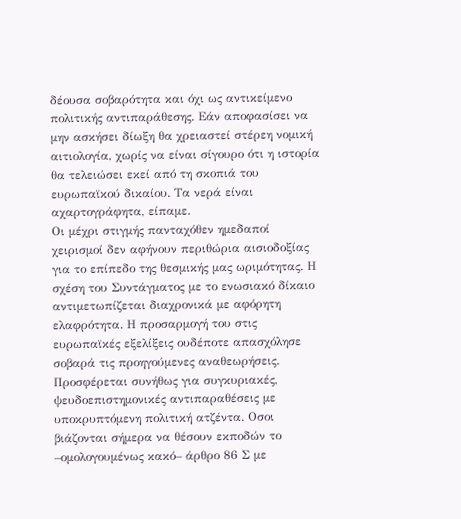δέουσα σοβαρότητα και όχι ως αντικείμενο πολιτικής αντιπαράθεσης. Εάν αποφασίσει να μην ασκήσει δίωξη θα χρειαστεί στέρεη νομική αιτιολογία, χωρίς να είναι σίγουρο ότι η ιστορία θα τελειώσει εκεί από τη σκοπιά του ευρωπαϊκού δικαίου. Τα νερά είναι αχαρτογράφητα, είπαμε.
Οι μέχρι στιγμής πανταχόθεν ημεδαποί χειρισμοί δεν αφήνουν περιθώρια αισιοδοξίας για το επίπεδο της θεσμικής μας ωριμότητας. Η σχέση του Συντάγματος με το ενωσιακό δίκαιο αντιμετωπίζεται διαχρονικά με αφόρητη ελαφρότητα. Η προσαρμογή του στις ευρωπαϊκές εξελίξεις ουδέποτε απασχόλησε σοβαρά τις προηγούμενες αναθεωρήσεις. Προσφέρεται συνήθως για συγκυριακές, ψευδοεπιστημονικές αντιπαραθέσεις με υποκρυπτόμενη πολιτική ατζέντα. Οσοι βιάζονται σήμερα να θέσουν εκποδών το –ομολογουμένως κακό– άρθρο 86 Σ με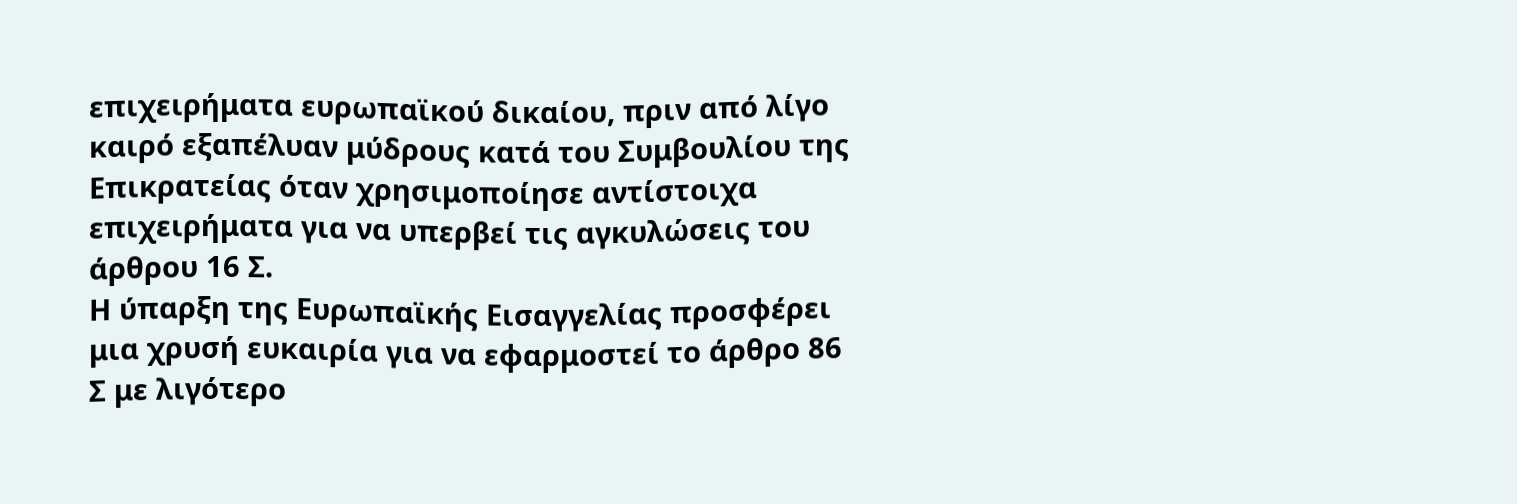επιχειρήματα ευρωπαϊκού δικαίου, πριν από λίγο καιρό εξαπέλυαν μύδρους κατά του Συμβουλίου της Επικρατείας όταν χρησιμοποίησε αντίστοιχα επιχειρήματα για να υπερβεί τις αγκυλώσεις του άρθρου 16 Σ.
Η ύπαρξη της Ευρωπαϊκής Εισαγγελίας προσφέρει μια χρυσή ευκαιρία για να εφαρμοστεί το άρθρο 86 Σ με λιγότερο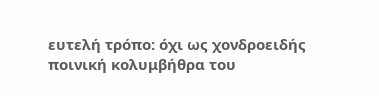ευτελή τρόπο: όχι ως χονδροειδής ποινική κολυμβήθρα του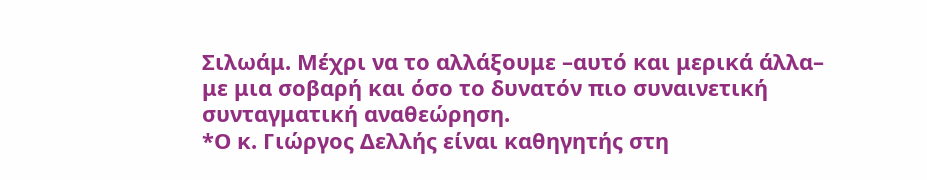Σιλωάμ. Μέχρι να το αλλάξουμε –αυτό και μερικά άλλα– με μια σοβαρή και όσο το δυνατόν πιο συναινετική συνταγματική αναθεώρηση.
*Ο κ. Γιώργος Δελλής είναι καθηγητής στη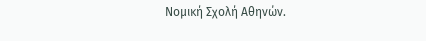Νομική Σχολή Αθηνών.